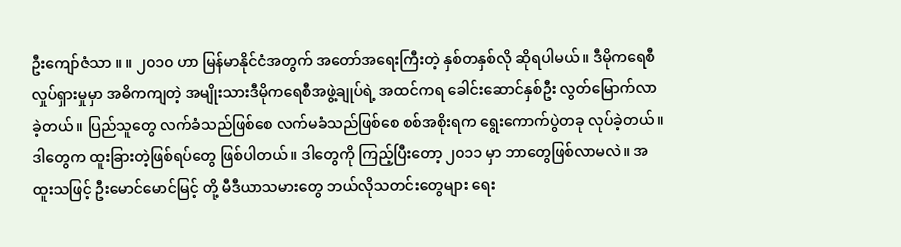ဦးကျော်ဇံသာ ။ ။ ၂၀၁၀ ဟာ မြန်မာနိုင်ငံအတွက် အတော်အရေးကြီးတဲ့ နှစ်တနှစ်လို ဆိုရပါမယ်။ ဒီမိုကရေစီလှုပ်ရှားမှုမှာ အဓိကကျတဲ့ အမျိုးသားဒီမိုကရေစီအဖွဲ့ချုပ်ရဲ့ အထင်ကရ ခေါင်းဆောင်နှစ်ဦး လွတ်မြောက်လာခဲ့တယ်။ ပြည်သူတွေ လက်ခံသည်ဖြစ်စေ လက်မခံသည်ဖြစ်စေ စစ်အစိုးရက ရွေးကောက်ပွဲတခု လုပ်ခဲ့တယ်။ ဒါတွေက ထူးခြားတဲ့ဖြစ်ရပ်တွေ ဖြစ်ပါတယ်။ ဒါတွေကို ကြည့်ပြီးတော့ ၂၀၁၁ မှာ ဘာတွေဖြစ်လာမလဲ။ အထူးသဖြင့် ဦးမောင်မောင်မြင့် တို့ မီဒီယာသမားတွေ ဘယ်လိုသတင်းတွေများ ရေး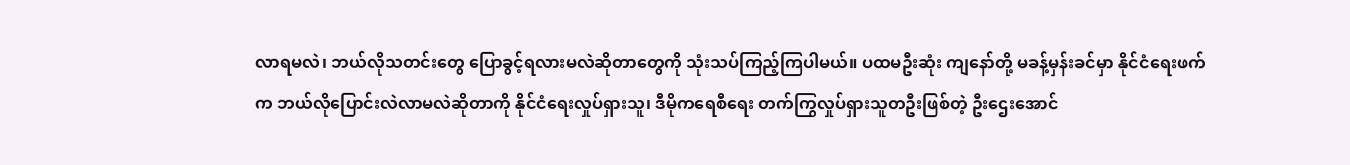လာရမလဲ၊ ဘယ်လိုသတင်းတွေ ပြောခွင့်ရလားမလဲဆိုတာတွေကို သုံးသပ်ကြည့်ကြပါမယ်။ ပထမဦးဆုံး ကျနော်တို့ မခန့်မှန်းခင်မှာ နိုင်ငံရေးဖက်က ဘယ်လိုပြောင်းလဲလာမလဲဆိုတာကို နိုင်ငံရေးလှုပ်ရှားသူ၊ ဒီမိုကရေစီရေး တက်ကြွလှုပ်ရှားသူတဦးဖြစ်တဲ့ ဦးဌေးအောင်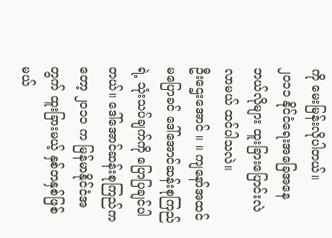ကို မေးမြန်းလိုပါတယ်။
၂၀၁၁ နိုင်ငံရေးအခြေအနေ ဘယ်လိုများ ထူးခြားပြောင်းလဲလာမယ် ထင်ပါသလဲ။
ဦးဌေးအောင် ။ ။ ကျနော်အထင် မပြောခင် ဒေါ်အောင်ဆန်းစုကြည်ရဲ့ သုံးသပ်ချက်ကို ပြောပြချင်ပါတယ်။ ဒေါ်အောင်ဆန်းစုကြည်ကတော့ ၂၀၁၁ က မြန်မာနိုင်ငံအတွက် ထူးခြားမယ့် နှစ်တနှစ်ဖြစ်မယ်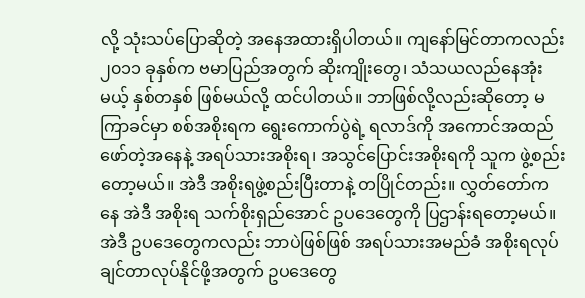လို့ သုံးသပ်ပြောဆိုတဲ့ အနေအထားရှိပါတယ်။ ကျနော်မြင်တာကလည်း ၂၀၁၁ ခုနှစ်က ဗမာပြည်အတွက် ဆိုးကျိုးတွေ၊ သံသယလည်နေအုံးမယ့် နှစ်တနှစ် ဖြစ်မယ်လို့ ထင်ပါတယ်။ ဘာဖြစ်လို့လည်းဆိုတော့ မကြာခင်မှာ စစ်အစိုးရက ရွေးကောက်ပွဲရဲ့ ရလာဒ်ကို အကောင်အထည်ဖော်တဲ့အနေနဲ့ အရပ်သားအစိုးရ၊ အသွင်ပြောင်းအစိုးရကို သူက ဖွဲ့စည်းတော့မယ်။ အဲဒီ အစိုးရဖွဲ့စည်းပြီးတာနဲ့ တပြိုင်တည်း။ လွှတ်တော်ကနေ အဲဒီ အစိုးရ သက်စိုးရှည်အောင် ဥပဒေတွေကို ပြဌာန်းရတော့မယ်။ အဲဒီ ဥပဒေတွေကလည်း ဘာပဲဖြစ်ဖြစ် အရပ်သားအမည်ခံ အစိုးရလုပ်ချင်တာလုပ်နိုင်ဖို့အတွက် ဥပဒေတွေ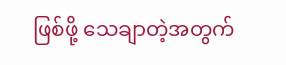ဖြစ်ဖို့ သေချာတဲ့အတွက်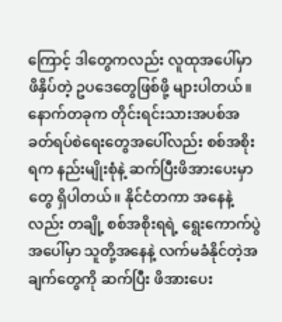ကြောင့် ဒါတွေကလည်း လူထုအပေါ်မှာ ဖိနှိပ်တဲ့ ဥပဒေတွေဖြစ်ဖို့ များပါတယ်။ နောက်တခုက တိုင်းရင်းသားအပစ်အခတ်ရပ်စဲရေးတွေအပေါ်လည်း စစ်အစိုးရက နည်းမျိုးစုံနဲ့ ဆက်ပြီးဖိအားပေးမှာတွေ ရှိပါတယ်။ နိုင်ငံတကာ အနေနဲ့လည်း တချို့ စစ်အစိုးရရဲ့ ရွေးကောက်ပွဲအပေါ်မှာ သူတို့အနေနဲ့ လက်မခံနိုင်တဲ့အချက်တွေကို ဆက်ပြီး ဖိအားပေး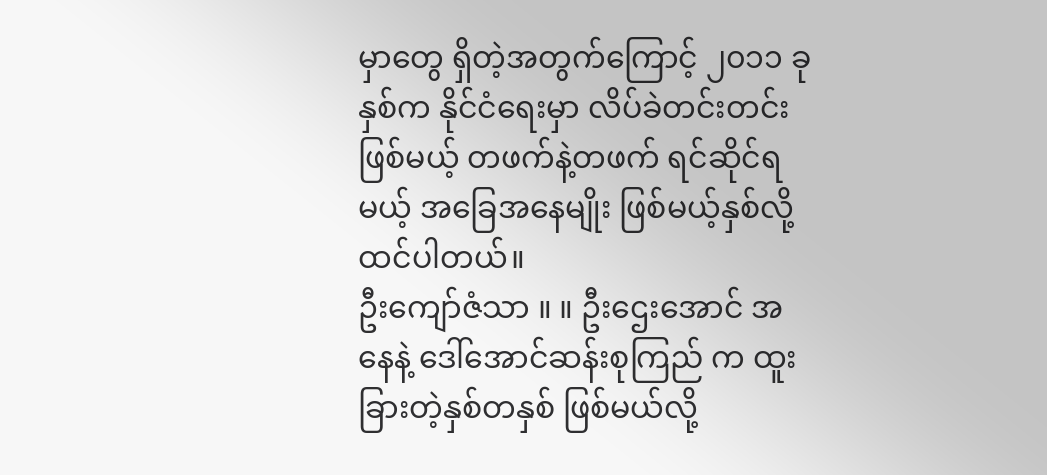မှာတွေ ရှိတဲ့အတွက်ကြောင့် ၂၀၁၁ ခုနှစ်က နိုင်ငံရေးမှာ လိပ်ခဲတင်းတင်းဖြစ်မယ့် တဖက်နဲ့တဖက် ရင်ဆိုင်ရမယ့် အခြေအနေမျိုး ဖြစ်မယ့်နှစ်လို့ ထင်ပါတယ်။
ဦးကျော်ဇံသာ ။ ။ ဦးဌေးအောင် အနေနဲ့ ဒေါ်အောင်ဆန်းစုကြည် က ထူးခြားတဲ့နှစ်တနှစ် ဖြစ်မယ်လို့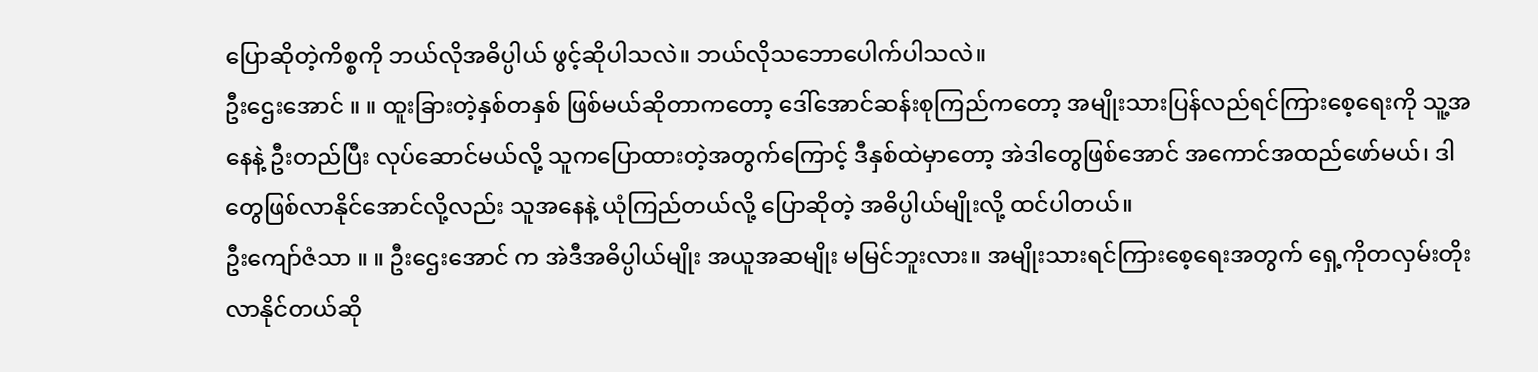ပြောဆိုတဲ့ကိစ္စကို ဘယ်လိုအဓိပ္ပါယ် ဖွင့်ဆိုပါသလဲ။ ဘယ်လိုသဘောပေါက်ပါသလဲ။
ဦးဌေးအောင် ။ ။ ထူးခြားတဲ့နှစ်တနှစ် ဖြစ်မယ်ဆိုတာကတော့ ဒေါ်အောင်ဆန်းစုကြည်ကတော့ အမျိုးသားပြန်လည်ရင်ကြားစေ့ရေးကို သူ့အနေနဲ့ ဦးတည်ပြီး လုပ်ဆောင်မယ်လို့ သူကပြောထားတဲ့အတွက်ကြောင့် ဒီနှစ်ထဲမှာတော့ အဲဒါတွေဖြစ်အောင် အကောင်အထည်ဖော်မယ်၊ ဒါတွေဖြစ်လာနိုင်အောင်လို့လည်း သူအနေနဲ့ ယုံကြည်တယ်လို့ ပြောဆိုတဲ့ အဓိပ္ပါယ်မျိုးလို့ ထင်ပါတယ်။
ဦးကျော်ဇံသာ ။ ။ ဦးဌေးအောင် က အဲဒီအဓိပ္ပါယ်မျိုး အယူအဆမျိုး မမြင်ဘူးလား။ အမျိုးသားရင်ကြားစေ့ရေးအတွက် ရှေ့ကိုတလှမ်းတိုးလာနိုင်တယ်ဆို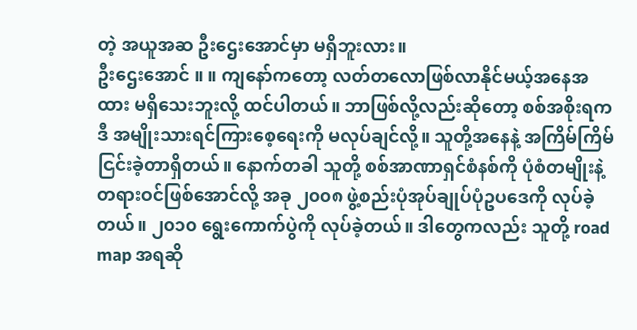တဲ့ အယူအဆ ဦးဌေးအောင်မှာ မရှိဘူးလား။
ဦးဌေးအောင် ။ ။ ကျနော်ကတော့ လတ်တလောဖြစ်လာနိုင်မယ့်အနေအထား မရှိသေးဘူးလို့ ထင်ပါတယ်။ ဘာဖြစ်လို့လည်းဆိုတော့ စစ်အစိုးရက ဒီ အမျိုးသားရင်ကြားစေ့ရေးကို မလုပ်ချင်လို့။ သူတို့အနေနဲ့ အကြိမ်ကြိမ်ငြင်းခဲ့တာရှိတယ်။ နောက်တခါ သူတို့ စစ်အာဏာရှင်စံနစ်ကို ပုံစံတမျိုးနဲ့ တရားဝင်ဖြစ်အောင်လို့ အခု ၂၀၀၈ ဖွဲ့စည်းပုံအုပ်ချုပ်ပုံဥပဒေကို လုပ်ခဲ့တယ်။ ၂၀၁၀ ရွေးကောက်ပွဲကို လုပ်ခဲ့တယ်။ ဒါတွေကလည်း သူတို့ road map အရဆို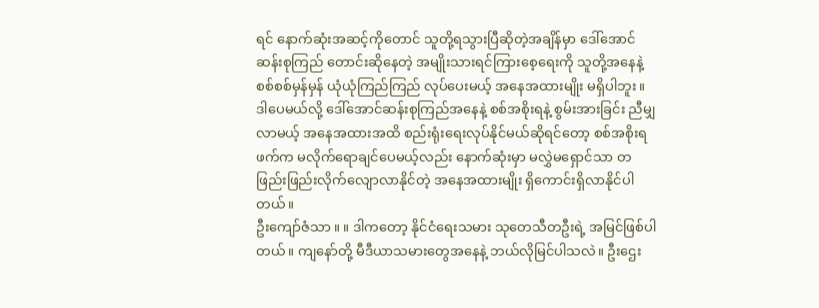ရင် နောက်ဆုံးအဆင့်ကိုတောင် သူတို့ရသွားပြီဆိုတဲ့အချိန်မှာ ဒေါ်အောင်ဆန်းစုကြည် တောင်းဆိုနေတဲ့ အမျိုးသားရင်ကြားစေ့ရေးကို သူတို့အနေနဲ့ စစ်စစ်မှန်မှန် ယုံယုံကြည်ကြည် လုပ်ပေးမယ့် အနေအထားမျိုး မရှိပါဘူး။ ဒါပေမယ်လို့ ဒေါ်အောင်ဆန်းစုကြည်အနေနဲ့ စစ်အစိုးရနဲ့ စွမ်းအားခြင်း ညီမျှလာမယ့် အနေအထားအထိ စည်းရုံးရေးလုပ်နိုင်မယ်ဆိုရင်တော့ စစ်အစိုးရဖက်က မလိုက်ရောချင်ပေမယ့်လည်း နောက်ဆုံးမှာ မလွှဲမရှောင်သာ တဖြည်းဖြည်းလိုက်လျောလာနိုင်တဲ့ အနေအထားမျိုး ရှိကောင်းရှိလာနိုင်ပါတယ်။
ဦးကျော်ဇံသာ ။ ။ ဒါကတော့ နိုင်ငံရေးသမား သုတေသီတဦးရဲ့ အမြင်ဖြစ်ပါတယ်။ ကျနော်တို့ မီဒီယာသမားတွေအနေနဲ့ ဘယ်လိုမြင်ပါသလဲ။ ဦးဌေး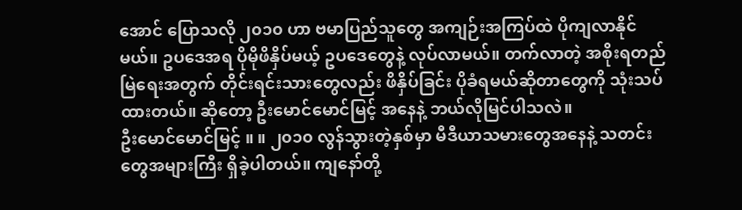အောင် ပြောသလို ၂၀၁၀ ဟာ ဗမာပြည်သူတွေ အကျဉ်းအကြပ်ထဲ ပိုကျလာနိုင်မယ်။ ဥပဒေအရ ပိုမိုဖိနှိပ်မယ့် ဥပဒေတွေနဲ့ လုပ်လာမယ်။ တက်လာတဲ့ အစိုးရတည်မြဲရေးအတွက် တိုင်းရင်းသားတွေလည်း ဖိနှိပ်ခြင်း ပိုခံရမယ်ဆိုတာတွေကို သုံးသပ်ထားတယ်။ ဆိုတော့ ဦးမောင်မောင်မြင့် အနေနဲ့ ဘယ်လိုမြင်ပါသလဲ။
ဦးမောင်မောင်မြင့် ။ ။ ၂၀၁၀ လွန်သွားတဲ့နှစ်မှာ မီဒီယာသမားတွေအနေနဲ့ သတင်းတွေအများကြီး ရှိခဲ့ပါတယ်။ ကျနော်တို့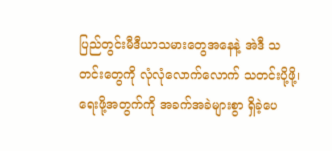ပြည်တွင်းမီဒီယာသမားတွေအနေနဲ့ အဲဒီ သတင်းတွေကို လုံလုံလောက်လောက် သတင်းပို့ဖို့၊ ရေးဖို့အတွက်ကို အခက်အခဲများစွာ ရှိခဲ့ပေ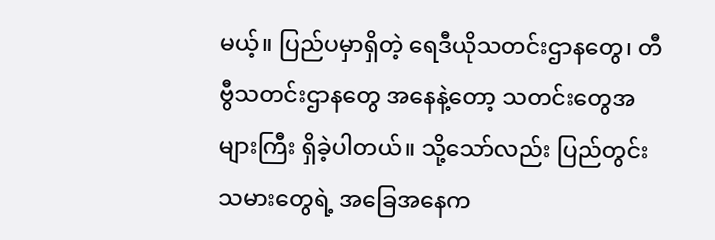မယ့်။ ပြည်ပမှာရှိတဲ့ ရေဒီယိုသတင်းဌာနတွေ၊ တီဗွီသတင်းဌာနတွေ အနေနဲ့တော့ သတင်းတွေအများကြီး ရှိခဲ့ပါတယ်။ သို့သော်လည်း ပြည်တွင်းသမားတွေရဲ့ အခြေအနေက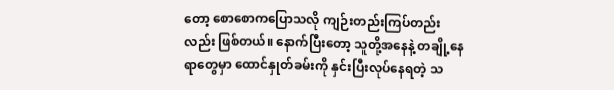တော့ စောစောကပြောသလို ကျဉ်းတည်းကြပ်တည်းလည်း ဖြစ်တယ်။ နောက်ပြီးတော့ သူတို့အနေနဲ့ တချို့နေရာတွေမှာ ထောင်နှုတ်ခမ်းကို နှင်းပြီးလုပ်နေရတဲ့ သ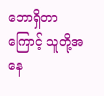ဘောရှိတာကြောင့် သူတို့အနေ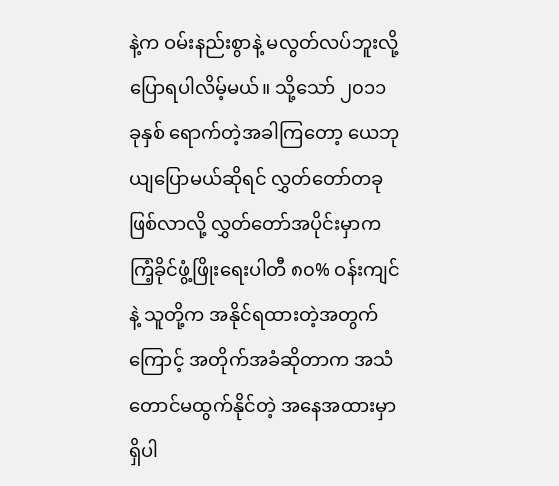နဲ့က ဝမ်းနည်းစွာနဲ့ မလွတ်လပ်ဘူးလို့ ပြောရပါလိမ့်မယ်။ သို့သော် ၂၀၁၁ ခုနှစ် ရောက်တဲ့အခါကြတော့ ယေဘုယျပြောမယ်ဆိုရင် လွှတ်တော်တခုဖြစ်လာလို့ လွှတ်တော်အပိုင်းမှာက ကြံ့ခိုင်ဖွံ့ဖြိုးရေးပါတီ ၈၀% ဝန်းကျင်နဲ့ သူတို့က အနိုင်ရထားတဲ့အတွက်ကြောင့် အတိုက်အခံဆိုတာက အသံတောင်မထွက်နိုင်တဲ့ အနေအထားမှာ ရှိပါ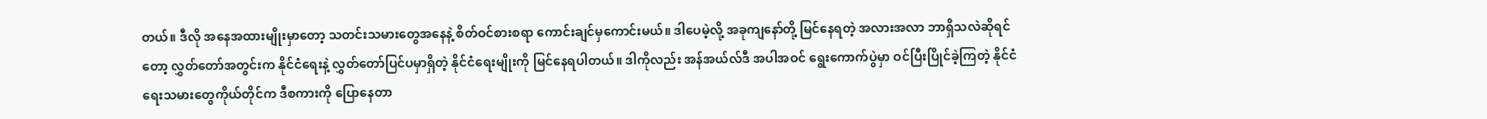တယ်။ ဒီလို အနေအထားမျိုးမှာတော့ သတင်းသမားတွေအနေနဲ့ စိတ်ဝင်စားစရာ ကောင်းချင်မှကောင်းမယ်။ ဒါပေမဲ့လို့ အခုကျနော်တို့ မြင်နေရတဲ့ အလားအလာ ဘာရှိသလဲဆိုရင်တော့ လွှတ်တော်အတွင်းက နိုင်ငံရေးနဲ့ လွှတ်တော်ပြင်ပမှာရှိတဲ့ နိုင်ငံရေးမျိုးကို မြင်နေရပါတယ်။ ဒါကိုလည်း အန်အယ်လ်ဒီ အပါအဝင် ရွေးကောက်ပွဲမှာ ဝင်ပြီးပြိုင်ခဲ့ကြတဲ့ နိုင်ငံရေးသမားတွေကိုယ်တိုင်က ဒီစကားကို ပြောနေတာ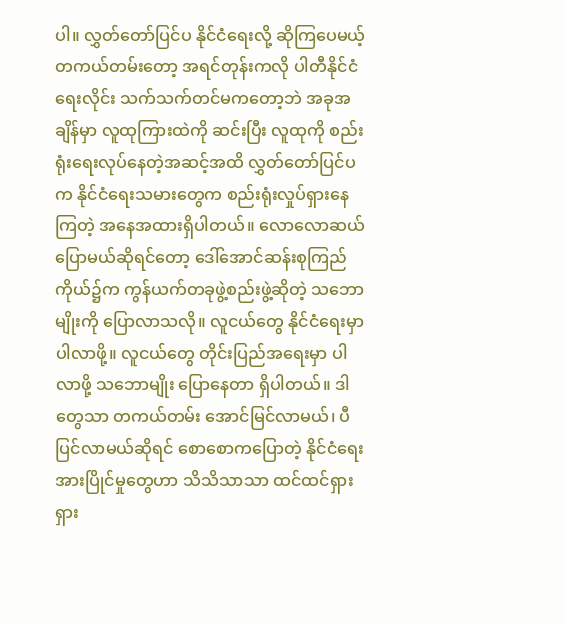ပါ။ လွှတ်တော်ပြင်ပ နိုင်ငံရေးလို့ ဆိုကြပေမယ့် တကယ်တမ်းတော့ အရင်တုန်းကလို ပါတီနိုင်ငံရေးလိုင်း သက်သက်တင်မကတော့ဘဲ အခုအချိန်မှာ လူထုကြားထဲကို ဆင်းပြီး လူထုကို စည်းရုံးရေးလုပ်နေတဲ့အဆင့်အထိ လွှတ်တော်ပြင်ပက နိုင်ငံရေးသမားတွေက စည်းရုံးလှုပ်ရှားနေကြတဲ့ အနေအထားရှိပါတယ်။ လောလောဆယ်ပြောမယ်ဆိုရင်တော့ ဒေါ်အောင်ဆန်းစုကြည် ကိုယ်၌က ကွန်ယက်တခုဖွဲ့စည်းဖွဲ့ဆိုတဲ့ သဘောမျိုးကို ပြောလာသလို။ လူငယ်တွေ နိုင်ငံရေးမှာ ပါလာဖို့။ လူငယ်တွေ တိုင်းပြည်အရေးမှာ ပါလာဖို့ သဘောမျိုး ပြောနေတာ ရှိပါတယ်။ ဒါတွေသာ တကယ်တမ်း အောင်မြင်လာမယ်၊ ပီပြင်လာမယ်ဆိုရင် စောစောကပြောတဲ့ နိုင်ငံရေးအားပြိုင်မှုတွေဟာ သိသိသာသာ ထင်ထင်ရှားရှား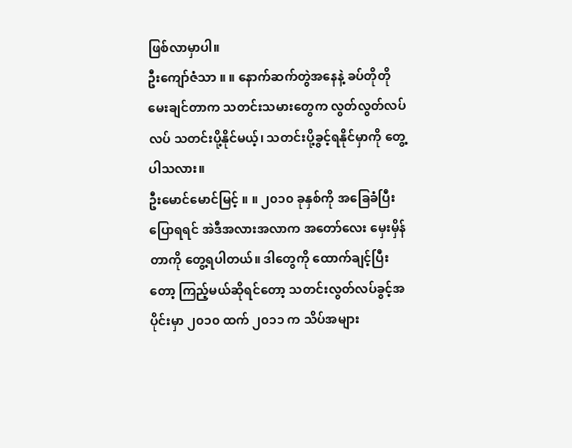ဖြစ်လာမှာပါ။
ဦးကျော်ဇံသာ ။ ။ နောက်ဆက်တွဲအနေနဲ့ ခပ်တိုတို မေးချင်တာက သတင်းသမားတွေက လွတ်လွတ်လပ်လပ် သတင်းပို့နိုင်မယ့်၊ သတင်းပို့ခွင့်ရနိုင်မှာကို တွေ့ပါသလား။
ဦးမောင်မောင်မြင့် ။ ။ ၂၀၁၀ ခုနှစ်ကို အခြေခံပြီးပြောရရင် အဲဒီအလားအလာက အတော်လေး မှေးမှိန်တာကို တွေ့ရပါတယ်။ ဒါတွေကို ထောက်ချင့်ပြီးတော့ ကြည့်မယ်ဆိုရင်တော့ သတင်းလွတ်လပ်ခွင့်အပိုင်းမှာ ၂၀၁၀ ထက် ၂၀၁၁ က သိပ်အများ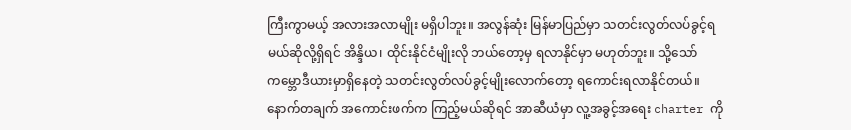ကြီးကွာမယ့် အလားအလာမျိုး မရှိပါဘူး။ အလွန်ဆုံး မြန်မာပြည်မှာ သတင်းလွတ်လပ်ခွင့်ရမယ်ဆိုလို့ရှိရင် အိန္ဒိယ၊ ထိုင်းနိုင်ငံမျိုးလို ဘယ်တော့မှ ရလာနိုင်မှာ မဟုတ်ဘူး။ သို့သော် ကမ္ဘောဒီယားမှာရှိနေတဲ့ သတင်းလွတ်လပ်ခွင့်မျိုးလောက်တော့ ရကောင်းရလာနိုင်တယ်။ နောက်တချက် အကောင်းဖက်က ကြည့်မယ်ဆိုရင် အာဆီယံမှာ လူ့အခွင့်အရေး charter ကို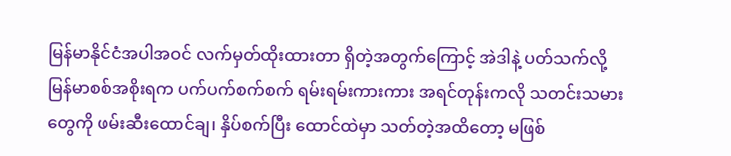မြန်မာနိုင်ငံအပါအဝင် လက်မှတ်ထိုးထားတာ ရှိတဲ့အတွက်ကြောင့် အဲဒါနဲ့ ပတ်သက်လို့ မြန်မာစစ်အစိုးရက ပက်ပက်စက်စက် ရမ်းရမ်းကားကား အရင်တုန်းကလို သတင်းသမားတွေကို ဖမ်းဆီးထောင်ချ၊ နှိပ်စက်ပြီး ထောင်ထဲမှာ သတ်တဲ့အထိတော့ မဖြစ်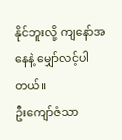နိုင်ဘူးလို့ ကျနော်အနေနဲ့ မျှော်လင့်ပါတယ်။
ဦးကျော်ဇံသာ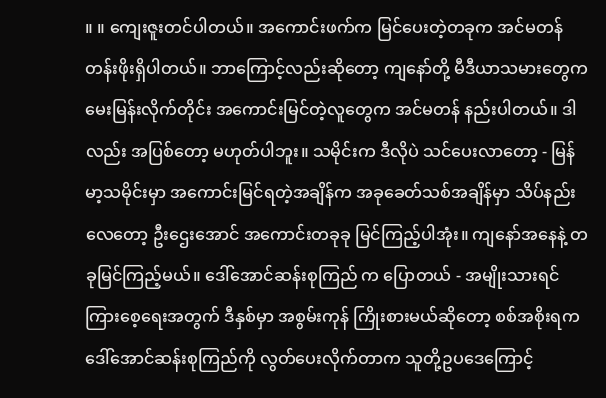။ ။ ကျေးဇူးတင်ပါတယ်။ အကောင်းဖက်က မြင်ပေးတဲ့တခုက အင်မတန် တန်းဖိုးရှိပါတယ်။ ဘာကြောင့်လည်းဆိုတော့ ကျနော်တို့ မီဒီယာသမားတွေက မေးမြန်းလိုက်တိုင်း အကောင်းမြင်တဲ့လူတွေက အင်မတန် နည်းပါတယ်။ ဒါလည်း အပြစ်တော့ မဟုတ်ပါဘူး။ သမိုင်းက ဒီလိုပဲ သင်ပေးလာတော့ - မြန်မာ့သမိုင်းမှာ အကောင်းမြင်ရတဲ့အချိန်က အခုခေတ်သစ်အချိန်မှာ သိပ်နည်းလေတော့ ဦးဌေးအောင် အကောင်းတခုခု မြင်ကြည့်ပါအုံး။ ကျနော်အနေနဲ့ တခုမြင်ကြည့်မယ်။ ဒေါ်အောင်ဆန်းစုကြည် က ပြောတယ် - အမျိုးသားရင်ကြားစေ့ရေးအတွက် ဒီနှစ်မှာ အစွမ်းကုန် ကြိုးစားမယ်ဆိုတော့ စစ်အစိုးရက ဒေါ်အောင်ဆန်းစုကြည်ကို လွတ်ပေးလိုက်တာက သူတို့ဥပဒေကြောင့်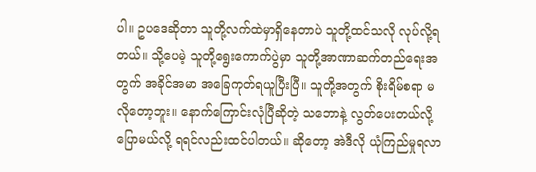ပါ။ ဥပဒေဆိုတာ သူတို့လက်ထဲမှာရှိနေတာပဲ သူတို့ထင်သလို လုပ်လို့ရတယ်။ သို့ပေမဲ့ သူတို့ရွေးကောက်ပွဲမှာ သူတို့အာဏာဆက်တည်ရေးအတွက် အခိုင်အမာ အခြေကုတ်ရယူပြီးပြီ။ သူတို့အတွက် စိုးရိမ်စရာ မလိုတော့ဘူး။ နောက်ကြောင်းလုံပြီဆိုတဲ့ သဘောနဲ့ လွတ်ပေးတယ်လို့ ပြောမယ်လို့ ရရင်လည်းထင်ပါတယ်။ ဆိုတော့ အဲဒီလို ယုံကြည်မှုရလာ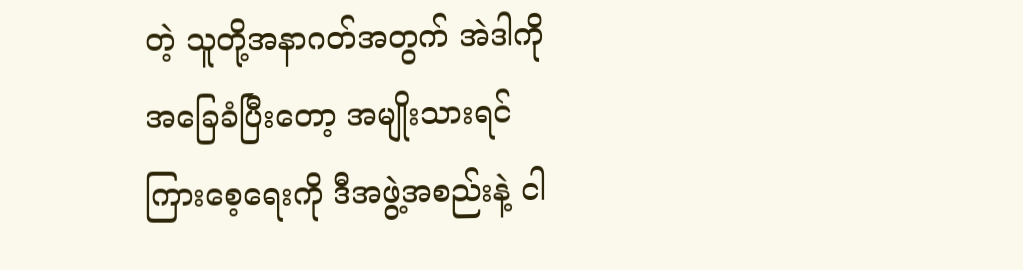တဲ့ သူတို့အနာဂတ်အတွက် အဲဒါကို အခြေခံပြီးတော့ အမျိုးသားရင်ကြားစေ့ရေးကို ဒီအဖွဲ့အစည်းနဲ့ ငါ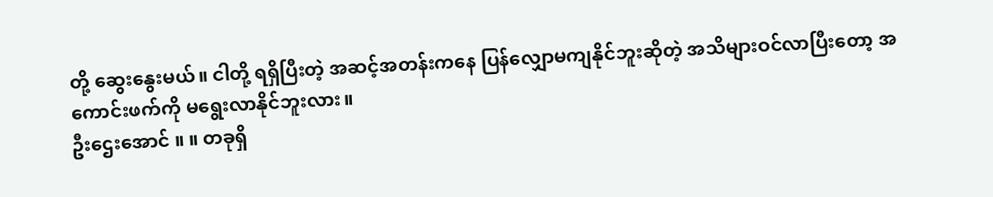တို့ ဆွေးနွေးမယ်။ ငါတို့ ရရှိပြီးတဲ့ အဆင့်အတန်းကနေ ပြန်လျှောမကျနိုင်ဘူးဆိုတဲ့ အသိများဝင်လာပြီးတော့ အကောင်းဖက်ကို မရွေးလာနိုင်ဘူးလား။
ဦးဌေးအောင် ။ ။ တခုရှိ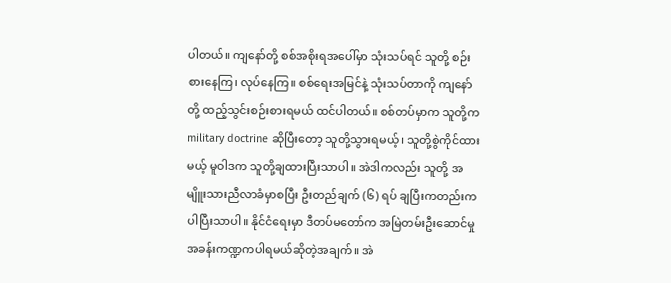ပါတယ်။ ကျနော်တို့ စစ်အစိုးရအပေါ်မှာ သုံးသပ်ရင် သူတို့ စဉ်းစားနေကြ၊ လုပ်နေကြ။ စစ်ရေးအမြင်နဲ့ သုံးသပ်တာကို ကျနော်တို့ ထည့်သွင်းစဉ်းစားရမယ် ထင်ပါတယ်။ စစ်တပ်မှာက သူတို့က military doctrine ဆိုပြီးတော့ သူတို့သွားရမယ့်၊ သူတို့စွဲကိုင်ထားမယ့် မူဝါဒက သူတို့ချထားပြီးသာပါ။ အဲဒါကလည်း သူတို့ အမျိူးသားညီလာခံမှာစပြီး ဦးတည်ချက် (၆) ရပ် ချပြီးကတည်းက ပါပြီးသာပါ။ နိုင်ငံရေးမှာ ဒီတပ်မတော်က အမြဲတမ်းဦးဆောင်မှု အခန်းကဏ္ဍကပါရမယ်ဆိုတဲ့အချက်။ အဲ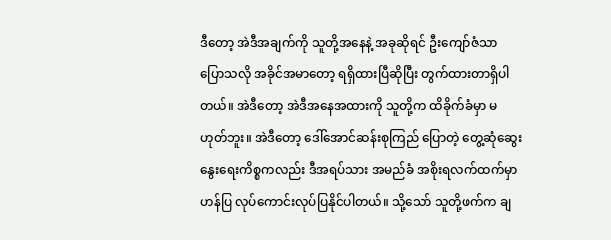ဒီတော့ အဲဒီအချက်ကို သူတို့အနေနဲ့ အခုဆိုရင် ဦးကျော်ဇံသာ ပြောသလို အခိုင်အမာတော့ ရရှိထားပြီဆိုပြီး တွက်ထားတာရှိပါတယ်။ အဲဒီတော့ အဲဒီအနေအထားကို သူတို့က ထိခိုက်ခံမှာ မဟုတ်ဘူး။ အဲဒီတော့ ဒေါ်အောင်ဆန်းစုကြည် ပြောတဲ့ တွေ့ဆုံဆွေးနွေးရေးကိစ္စကလည်း ဒီအရပ်သား အမည်ခံ အစိုးရလက်ထက်မှာ ဟန်ပြ လုပ်ကောင်းလုပ်ပြနိုင်ပါတယ်။ သို့သော် သူတို့ဖက်က ချ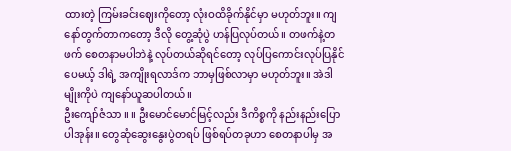ထားတဲ့ ကြမ်းခင်းဈေးကိုတော့ လုံးဝထိခိုက်နိုင်မှာ မဟုတ်ဘူး။ ကျနော်တွက်တာကတော့ ဒီလို တွေ့ဆုံပွဲ ဟန်ပြလုပ်တယ်။ တဖက်နဲ့တဖက် စေတနာမပါဘဲနဲ့ လုပ်တယ်ဆိုရင်တော့ လုပ်ပြကောင်းလုပ်ပြနိုင်ပေမယ့် ဒါရဲ့ အကျိုးရလာဒ်က ဘာမှဖြစ်လာမှာ မဟုတ်ဘူး။ အဲဒါမျိုးကိုပဲ ကျနော်ယူဆပါတယ်။
ဦးကျော်ဇံသာ ။ ။ ဦးမောင်မောင်မြင့်လည်း ဒီကိစ္စကို နည်းနည်းပြောပါအုန်း။ တွေဆုံဆွေးနွေးပွဲတရပ် ဖြစ်ရပ်တခုဟာ စေတနာပါမှ အ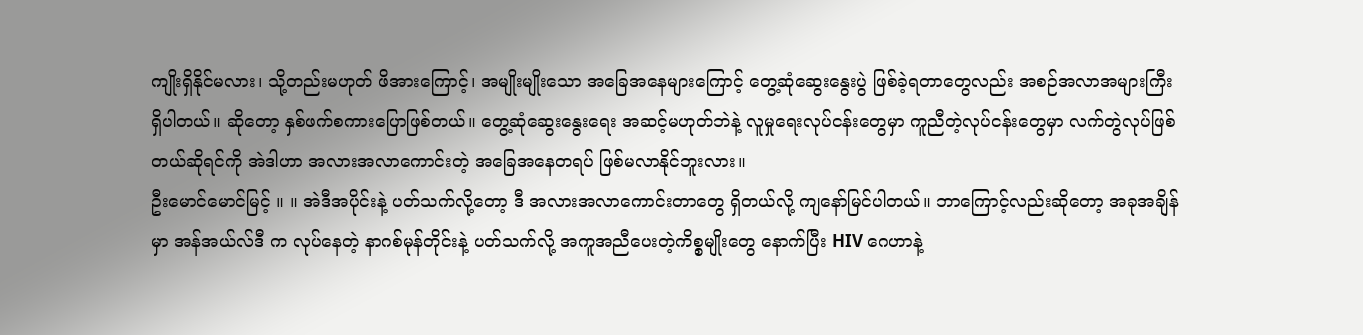ကျိုးရှိနိုင်မလား၊ သို့တည်းမဟုတ် ဖိအားကြောင့်၊ အမျိုးမျိုးသော အခြေအနေများကြောင့် တွေ့ဆုံဆွေးနွေးပွဲ ဖြစ်ခဲ့ရတာတွေလည်း အစဉ်အလာအများကြီး ရှိပါတယ်။ ဆိုတော့ နှစ်ဖက်စကားပြောဖြစ်တယ်။ တွေ့ဆုံဆွေးနွေးရေး အဆင့်မဟုတ်ဘဲနဲ့ လူမှုရေးလုပ်ငန်းတွေမှာ ကူညီတဲ့လုပ်ငန်းတွေမှာ လက်တွဲလုပ်ဖြစ်တယ်ဆိုရင်ကို အဲဒါဟာ အလားအလာကောင်းတဲ့ အခြေအနေတရပ် ဖြစ်မလာနိုင်ဘူးလား။
ဦးမောင်မောင်မြင့် ။ ။ အဲဒီအပိုင်းနဲ့ ပတ်သက်လို့တော့ ဒီ အလားအလာကောင်းတာတွေ ရှိတယ်လို့ ကျနော်မြင်ပါတယ်။ ဘာကြောင့်လည်းဆိုတော့ အခုအချိန်မှာ အန်အယ်လ်ဒီ က လုပ်နေတဲ့ နာဂစ်မုန်တိုင်းနဲ့ ပတ်သက်လို့ အကူအညီပေးတဲ့ကိစ္စမျိုးတွေ နောက်ပြီး HIV ဂေဟာနဲ့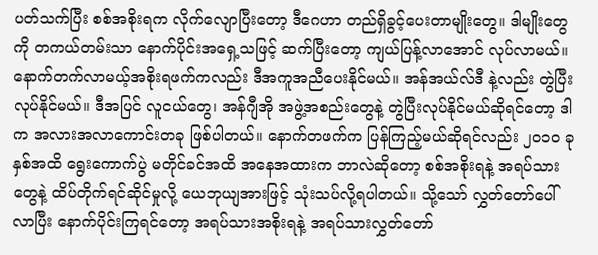ပတ်သက်ပြီး စစ်အစိုးရက လိုက်လျောပြီးတော့ ဒီဂေဟာ တည်ရှိခွင့်ပေးတာမျိုးတွေ။ ဒါမျိုးတွေကို တကယ်တမ်းသာ နောက်ပိုင်းအရှေ့သဖြင့် ဆက်ပြီးတော့ ကျယ်ပြန့်လာအောင် လုပ်လာမယ်။ နောက်တက်လာမယ့်အစိုးရဖက်ကလည်း ဒီအကူအညီပေးနိုင်မယ်။ အန်အယ်လ်ဒီ နဲ့လည်း တွဲပြီးလုပ်နိုင်မယ်။ ဒီအပြင် လူငယ်တွေ၊ အန်ဂျီအို အဖွဲ့အစည်းတွေနဲ့ တွဲပြီးလုပ်နိုင်မယ်ဆိုရင်တော့ ဒါက အလားအလာကောင်းတခု ဖြစ်ပါတယ်။ နောက်တဖက်က ပြန်ကြည့်မယ်ဆိုရင်လည်း ၂၀၁၀ ခုနှစ်အထိ ရွေးကောက်ပွဲ မတိုင်ခင်အထိ အနေအထားက ဘာလဲဆိုတော့ စစ်အစိုးရနဲ့ အရပ်သားတွေနဲ့ ထိပ်တိုက်ရင်ဆိုင်မှုလို့ ယေဘုယျအားဖြင့် သုံးသပ်လို့ရပါတယ်။ သို့သော် လွှတ်တော်ပေါ်လာပြီး နောက်ပိုင်းကြရင်တော့ အရပ်သားအစိုးရနဲ့ အရပ်သားလွှတ်တော်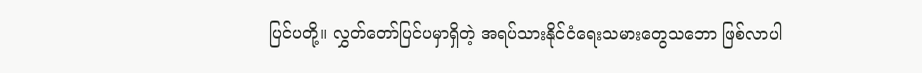ပြင်ပတို့။ လွှတ်တော်ပြင်ပမှာရှိတဲ့ အရပ်သားနိုင်ငံရေးသမားတွေသဘော ဖြစ်လာပါ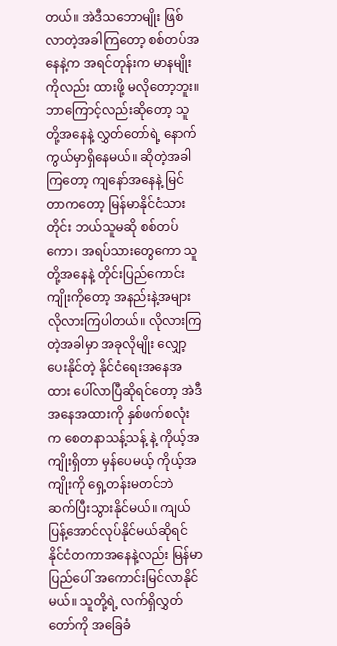တယ်။ အဲဒီသဘောမျိုး ဖြစ်လာတဲ့အခါကြတော့ စစ်တပ်အနေနဲ့က အရင်တုန်းက မာနမျိုးကိုလည်း ထားဖို့ မလိုတော့ဘူး။ ဘာကြောင့်လည်းဆိုတော့ သူတို့အနေနဲ့ လွှတ်တော်ရဲ့ နောက်ကွယ်မှာရှိနေမယ်။ ဆိုတဲ့အခါကြတော့ ကျနော်အနေနဲ့ မြင်တာကတော့ မြန်မာနိုင်ငံသားတိုင်း ဘယ်သူမဆို စစ်တပ်ကော၊ အရပ်သားတွေကော သူတို့အနေနဲ့ တိုင်းပြည်ကောင်းကျိုးကိုတော့ အနည်းနဲ့အများ လိုလားကြပါတယ်။ လိုလားကြတဲ့အခါမှာ အခုလိုမျိုး လျှော့ပေးနိုင်တဲ့ နိုင်ငံရေးအနေအထား ပေါ်လာပြီဆိုရင်တော့ အဲဒီအနေအထားကို နှစ်ဖက်စလုံးက စေတနာသန့်သန့် နဲ့ ကိုယ့်အကျိုးရှိတာ မှန်ပေမယ့် ကိုယ့်အကျိုးကို ရှေ့တန်းမတင်ဘဲ ဆက်ပြီးသွားနိုင်မယ်။ ကျယ်ပြန့်အောင်လုပ်နိုင်မယ်ဆိုရင် နိုင်ငံတကာအနေနဲ့လည်း မြန်မာပြည်ပေါ် အကောင်းမြင်လာနိုင်မယ်။ သူတို့ရဲ့ လက်ရှိလွှတ်တော်ကို အခြေခံ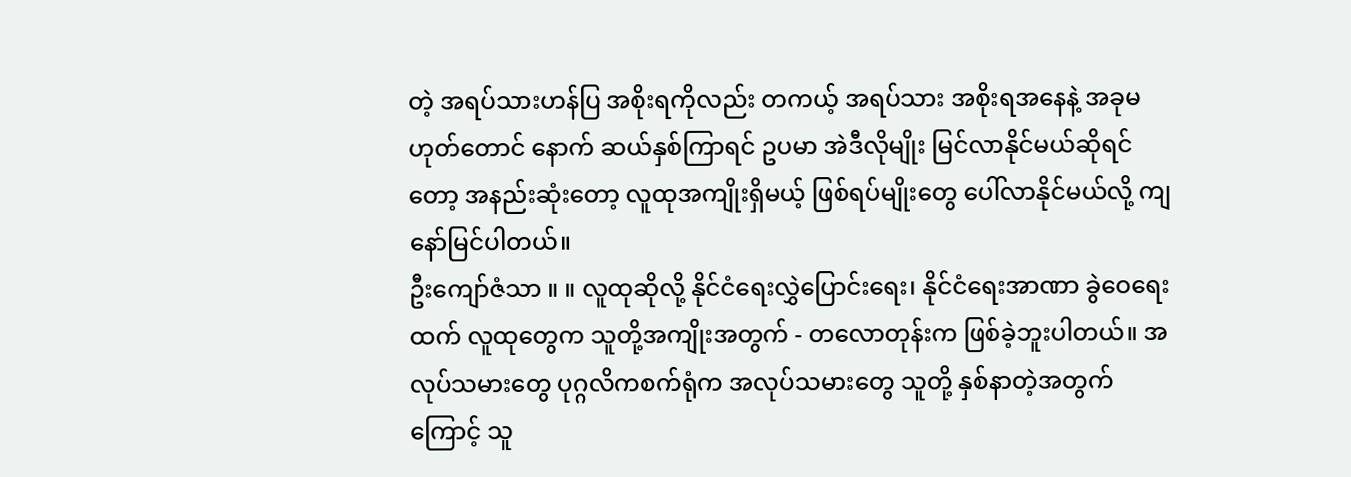တဲ့ အရပ်သားဟန်ပြ အစိုးရကိုလည်း တကယ့် အရပ်သား အစိုးရအနေနဲ့ အခုမဟုတ်တောင် နောက် ဆယ်နှစ်ကြာရင် ဥပမာ အဲဒီလိုမျိုး မြင်လာနိုင်မယ်ဆိုရင်တော့ အနည်းဆုံးတော့ လူထုအကျိုးရှိမယ့် ဖြစ်ရပ်မျိုးတွေ ပေါ်လာနိုင်မယ်လို့ ကျနော်မြင်ပါတယ်။
ဦးကျော်ဇံသာ ။ ။ လူထုဆိုလို့ နိုင်ငံရေးလွှဲပြောင်းရေး၊ နိုင်ငံရေးအာဏာ ခွဲဝေရေးထက် လူထုတွေက သူတို့အကျိုးအတွက် - တလောတုန်းက ဖြစ်ခဲ့ဘူးပါတယ်။ အလုပ်သမားတွေ ပုဂ္ဂလိကစက်ရုံက အလုပ်သမားတွေ သူတို့ နှစ်နာတဲ့အတွက်ကြောင့် သူ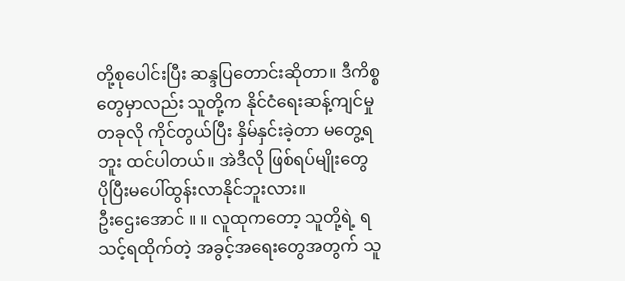တို့စုပေါင်းပြီး ဆန္ဒပြတောင်းဆိုတာ။ ဒီကိစ္စတွေမှာလည်း သူတို့က နိုင်ငံရေးဆန့်ကျင်မှုတခုလို ကိုင်တွယ်ပြီး နှိမ်နှင်းခဲ့တာ မတွေ့ရဘူး ထင်ပါတယ်။ အဲဒီလို ဖြစ်ရပ်မျိုးတွေ ပိုပြီးမပေါ်ထွန်းလာနိုင်ဘူးလား။
ဦးဌေးအောင် ။ ။ လူထုကတော့ သူတို့ရဲ့ ရသင့်ရထိုက်တဲ့ အခွင့်အရေးတွေအတွက် သူ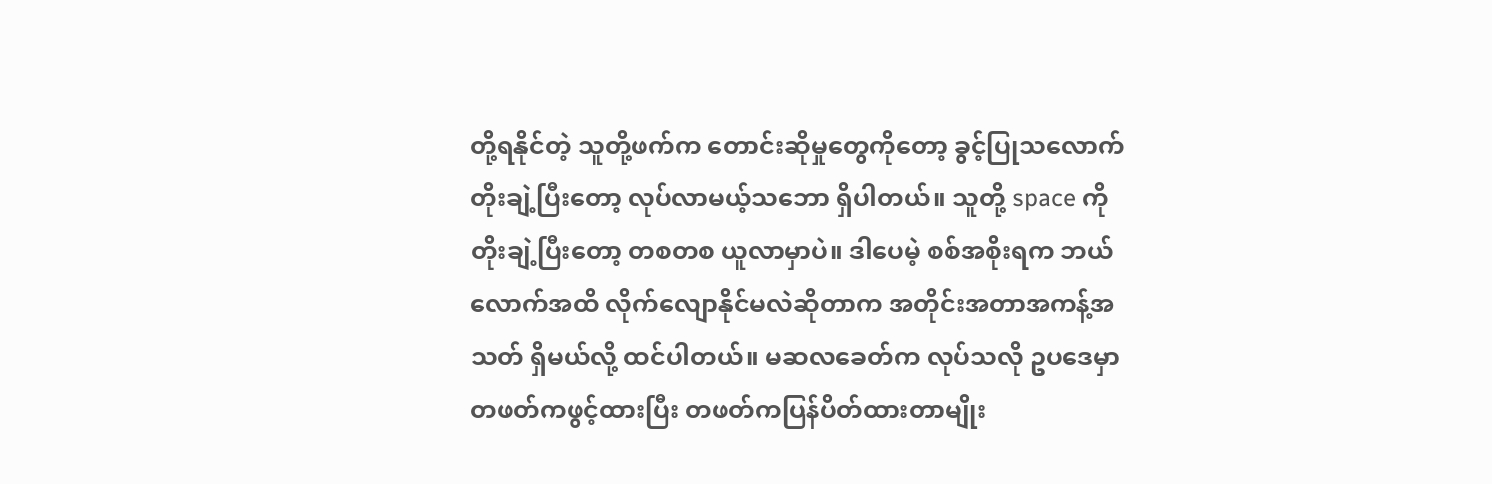တို့ရနိုင်တဲ့ သူတို့ဖက်က တောင်းဆိုမှုတွေကိုတော့ ခွင့်ပြုသလောက် တိုးချဲ့ပြီးတော့ လုပ်လာမယ့်သဘော ရှိပါတယ်။ သူတို့ space ကို တိုးချဲ့ပြီးတော့ တစတစ ယူလာမှာပဲ။ ဒါပေမဲ့ စစ်အစိုးရက ဘယ်လောက်အထိ လိုက်လျောနိုင်မလဲဆိုတာက အတိုင်းအတာအကန့်အသတ် ရှိမယ်လို့ ထင်ပါတယ်။ မဆလခေတ်က လုပ်သလို ဥပဒေမှာ တဖတ်ကဖွင့်ထားပြီး တဖတ်ကပြန်ပိတ်ထားတာမျိုး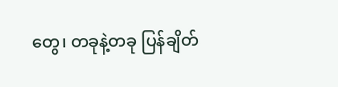တွေ၊ တခုနဲ့တခု ပြန်ချိတ်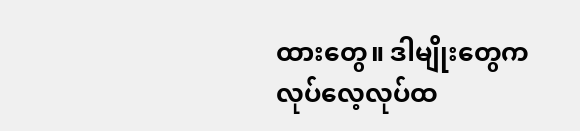ထားတွေ။ ဒါမျိုးတွေက လုပ်လေ့လုပ်ထ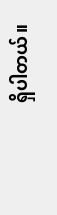ရှိပါတယ်။